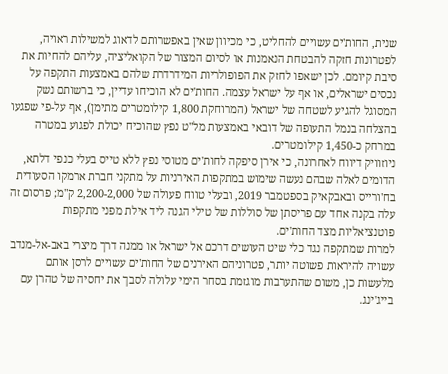שנית, החות'ים עשויים להחליט, כי מכיוון שאין באפשרותם לדאוג למשילות ראויה, לפטרונות חזקה להבטחת הנאמנות או לסיום המצור של הקואליציה, עליהם להחיות את סיבת קיומם. לכן ישאפו לחזק את הפופולריות המידרדרת שלהם באמצעות התקפה על נכסים ישראלים, או אף על ישראל עצמה. החות'ים לא הוכיחו עדיין, כי ברשותם נשק המסוגל להגיע לשטחה של ישראל (המרוחקת 1,800 קילומטרים מתימן), אף על-פי שפגעו בהצלחה בנמל התעופה של דובאי באמצעות מל"ט נפץ שהוכיח יכולת לפגוע במטרה במרחק כ-1,450 קילומטרים.
ניוזוויק דיווח לאחרונה, כי אירן סיפקה לחות'ים מטוסי נפץ ללא טייס בעלי כנפי דלתא, הדומים לאלה שבהם נעשה שימוש במתקפות האירניות על מתקני חברת ארמקו הסעודית בח'ורייס ובאבקאיק בספטמבר 2019, ובעלי טווח פעולה של 2,200-2,000 ק"מ; פרסום זה עלה בקנה אחד עם פריסתן של סוללות של טילי הגנה ליד אילת מפני מתקפות פוטנציאליות מצד החות'ים.
למרות שמתקפה נגד כלי שיט העושים דרכם אל ישראל או ממנה דרך מיצרי באב-אל-מנדב עשויה להיראות פשוטה יותר, פטרוניהם האירנים של החות'ים עשויים לרסן אותם מלעשות כן, משום שהתערבות מוגזמת בסחר הימי עלולה לסבך את יחסיה של טהרן עם בייג'ינג.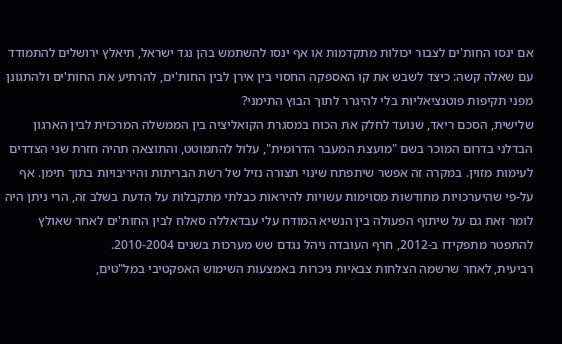אם ינסו החות'ים לצבור יכולות מתקדמות או אף ינסו להשתמש בהן נגד ישראל, תיאלץ ירושלים להתמודד עם שאלה קשה: כיצד לשבש את קו האספקה החסוי בין אירן לבין החות'ים, להרתיע את החות'ים ולהתגונן מפני תקיפות פוטנציאליות בלי להיגרר לתוך הבוץ התימני?
שלישית, הסכם ריאד, שנועד לחלק את הכוח במסגרת הקואליציה בין הממשלה המרכזית לבין הארגון הבדלני בדרום המוכר בשם "מועצת המעבר הדרומית", עלול להתמוטט, והתוצאה תהיה חזרת שני הצדדים לעימות מזוין. במקרה זה אפשר שיתפתח שינוי תצורה נזיל של רשת הבריתות והיריבויות בתוך תימן. אף על-פי שהיערכויות מחודשות מסוימות עשויות להיראות כבלתי מתקבלות על הדעת בשלב זה, הרי ניתן היה לומר זאת גם על שיתוף הפעולה בין הנשיא המודח עלי עבדאללה סאלח לבין החות'ים לאחר שאולץ להתפטר מתפקידו ב-2012, חרף העובדה ניהל נגדם שש מערכות בשנים 2010-2004.
רביעית, לאחר שרשמה הצלחות צבאיות ניכרות באמצעות השימוש האפקטיבי במל"טים,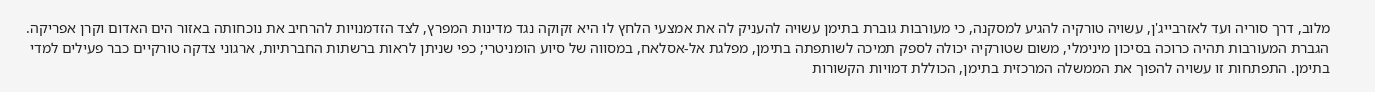מלוב, דרך סוריה ועד לאזרבייג'ן, עשויה טורקיה להגיע למסקנה, כי מעורבות גוברת בתימן עשויה להעניק לה את אמצעי הלחץ לו היא זקוקה נגד מדינות המפרץ, לצד הזדמנויות להרחיב את נוכחותה באזור הים האדום וקרן אפריקה. הגברת המעורבות תהיה כרוכה בסיכון מינימלי, משום שטורקיה יכולה לספק תמיכה לשותפתה בתימן, מפלגת אל-אסלאח, במסווה של סיוע הומניטרי; כפי שניתן לראות ברשתות החברתיות, ארגוני צדקה טורקיים כבר פעילים למדי בתימן. התפתחות זו עשויה להפוך את הממשלה המרכזית בתימן, הכוללת דמויות הקשורות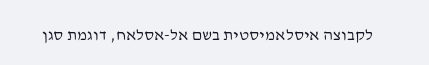לקבוצה איסלאמיסטית בשם אל-אסלאח, דוגמת סגן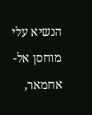הנשיא עלי מוחסן אל-אחמאר,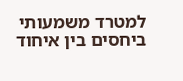למטרד משמעותי ביחסים בין איחוד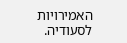האמירויות לסעודיה.